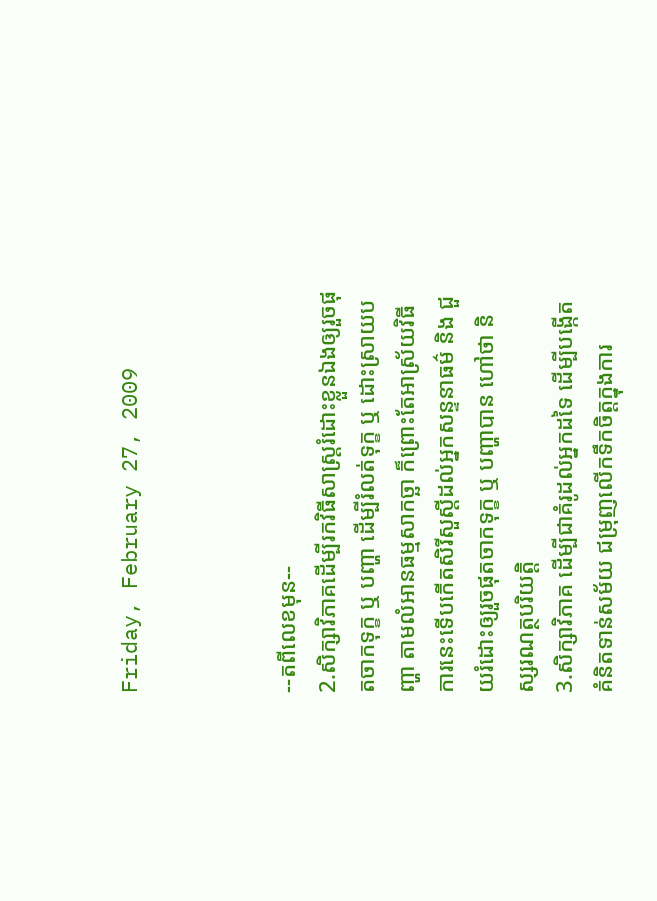Friday, February 27, 2009



--តពីលេខមុន--
2.សិក្សាវិភាគដើម្បីរកវិធីសាស្រ្តរំដោះខ្លួនឯងឲ្យរួចផុតចាកទុក្ខ ឬ បញ្ហា ដើម្បីរំលត់ទុក្ខ ឬ ដោះស្រាយបញ្ហា តាមលំអានធម្មសាកច្ឆា ក៏ព្រោះតែអាស្រ័យវិធីការនេះទើបកើតសិរីសួស្តីដល់អ្នកសន្ទនាធម៌ និង ជួយរំដោះឲ្យរួចផុតចាកទុក្ខ ឬ បញ្ហាបាន ហៅថា និស្សរណត្ថបរិយត្តិ
3.សិក្សាវិភាគ ដើម្បីជាគំរូដល់អ្នកដទៃ ដើម្បីបង្កើតគំនិតទាន់សម័យ ជម្រុញលើកទឹកចិត្តក្នុងការ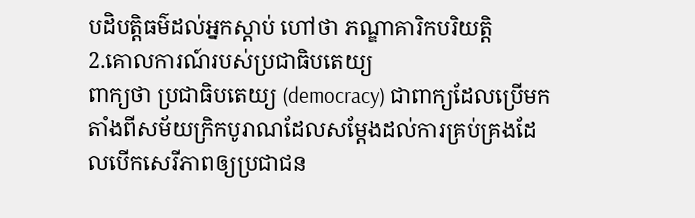បដិបត្តិធម៌ដល់អ្នកស្តាប់ ហៅថា ភណ្ឌាគារិកបរិយត្តិ
2.គោលការណ៍របស់ប្រជាធិបតេយ្យ
ពាក្យថា ប្រជាធិបតេយ្យ (democracy) ជាពាក្យដែលប្រើមកតាំងពីសម័យក្រិកបូរាណដែលសម្តែងដល់ការគ្រប់គ្រងដែលបើកសេរីភាពឲ្យប្រជាជន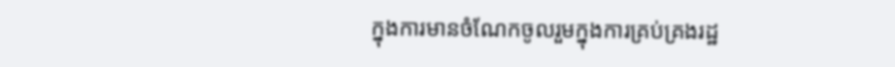ក្នុងការមានចំណែកចូលរួមក្នុងការគ្រប់គ្រងរដ្ឋ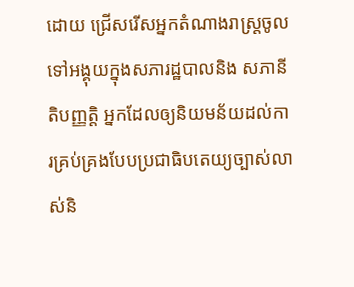ដោយ ជ្រើសរើសអ្នកតំណាងរាស្ត្រចូលទៅអង្គុយក្នុងសភារដ្ឋបាលនិង សភានីតិបញ្ញត្តិ អ្នកដែលឲ្យនិយមន័យដល់ការគ្រប់គ្រងបែបប្រជាធិបតេយ្យច្បាស់លាស់និ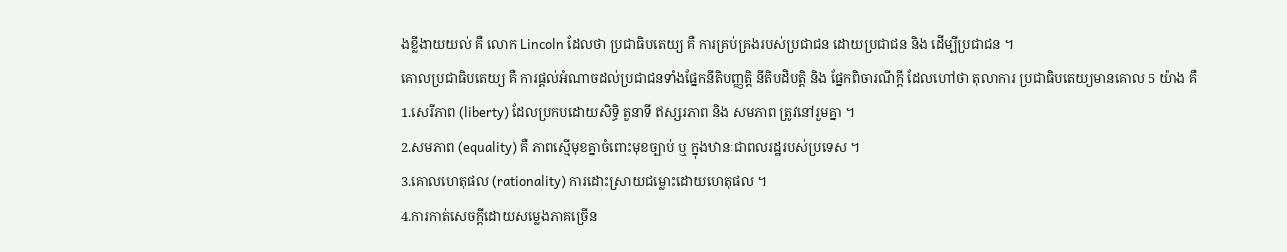ងខ្លីងាយយល់ គឺ លោក Lincoln ដែលថា ប្រជាធិបតេយ្យ គឺ ការគ្រប់គ្រងរបស់ប្រជាជន ដោយប្រជាជន និង ដើម្បីប្រជាជន ។
គោលប្រជាធិបតេយ្យ គឺ ការផ្តល់អំណាចដល់ប្រជាជនទាំងផ្នែកនីតិបញ្ញត្តិ នីតិបដិបត្តិ និង ផ្នែកពិចារណីក្តី ដែលហៅថា តុលាការ ប្រជាធិបតេយ្យមានគោល 5 យ៉ាង គឺ
1.សេរីភាព (liberty) ដែលប្រកបដោយសិទ្ធិ តួនាទី ឥស្សរភាព និង សមភាព ត្រូវនៅរួមគ្នា ។
2.សមភាព (equality) គឺ ភាពស្មើមុខគ្នាចំពោះមុខច្បាប់ ឬ ក្នុងឋានៈជាពលរដ្ឋរបស់ប្រទេស ។
3.គោលហេតុផល (rationality) ការដោះស្រាយជម្លោះដោយហេតុផល ។
4.ការកាត់សេចក្តីដោយសម្លេងភាគច្រើន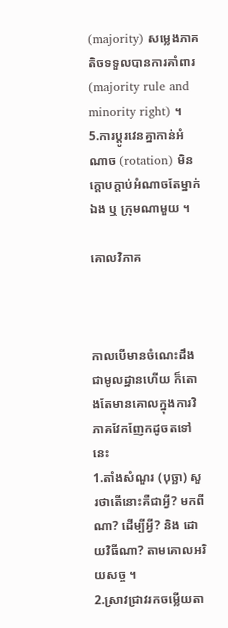(majority) សម្លេងភាគតិចទទួលបានការគាំពារ (majority rule and minority right) ។
5.ការប្តូរវេនគ្នាកាន់អំណាច (rotation) មិនក្តោបក្តាប់អំណាចតែម្នាក់ឯង ឬ ក្រុមណាមួយ ។

គោលវិភាគ



កាលបើមានចំណេះដឹងជាមូលដ្ឋានហើយ ក៏តោងតែមានគោលក្នុងការវិភាគវែកញែកដូចតទៅនេះ
1.តាំងសំណួរ (បុច្ឆា) សួរថាតើនោះគឺជាអ្វី? មកពីណា? ដើម្បីអ្វី? និង ដោយវិធីណា? តាមគោលអរិយសច្ច ។
2.ស្រាវជ្រាវរកចម្លើយតា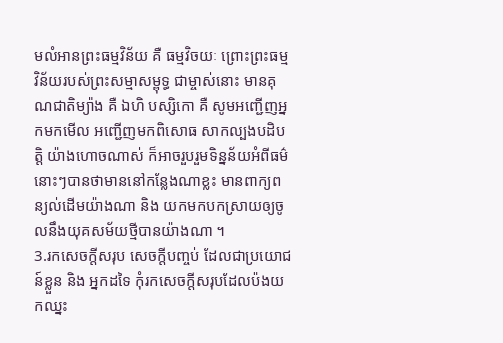មលំអានព្រះធម្មវិន័យ គឺ ធម្មវិចយៈ ព្រោះព្រះធម្មវិន័យរបស់ព្រះសម្មាសម្ពុទ្ធ ជាម្ចាស់នោះ មានគុណជាតិម្យ៉ាង គឺ ឯហិ បស្សិកោ គឺ សូមអញ្ជើញអ្នកមកមើល អញ្ជើញមកពិសោធ សាកល្បងបដិបត្តិ យ៉ាងហោចណាស់ ក៏អាចរួបរួមទិន្នន័យអំពីធម៌នោះៗបានថាមាននៅកន្លែងណាខ្លះ មានពាក្យពន្យល់ដើមយ៉ាងណា និង យកមកបកស្រាយឲ្យចូលនឹងយុគសម័យថ្មីបានយ៉ាងណា ។
3.រកសេចក្តីសរុប សេចក្តីបញ្ចប់ ដែលជាប្រយោជន៍ខ្លួន និង អ្នកដទៃ កុំរកសេចក្តីសរុបដែលប៉ងយកឈ្នះ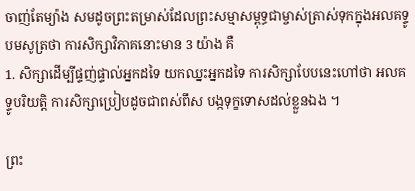ចាញ់តែម្យ៉ាង សមដូចព្រះតម្រាស់ដែលព្រះសម្មាសម្ពុទ្ធជាម្ចាស់ត្រាស់ទុកក្នុងអលគទ្ទូបមសូត្រថា ការសិក្សាវិភាគនោះមាន 3 យ៉ាង គឺ
1. សិក្សាដើម្បីផ្ទញ់ផ្ទាល់អ្នកដទៃ យកឈ្នះអ្នកដទៃ ការសិក្សាបែបនេះហៅថា អលគទ្ទូបរិយត្តិ ការសិក្សាប្រៀបដូចជាពស់ពឹស បង្កទុក្ខទោសដល់ខ្លួនឯង ។

ព្រះ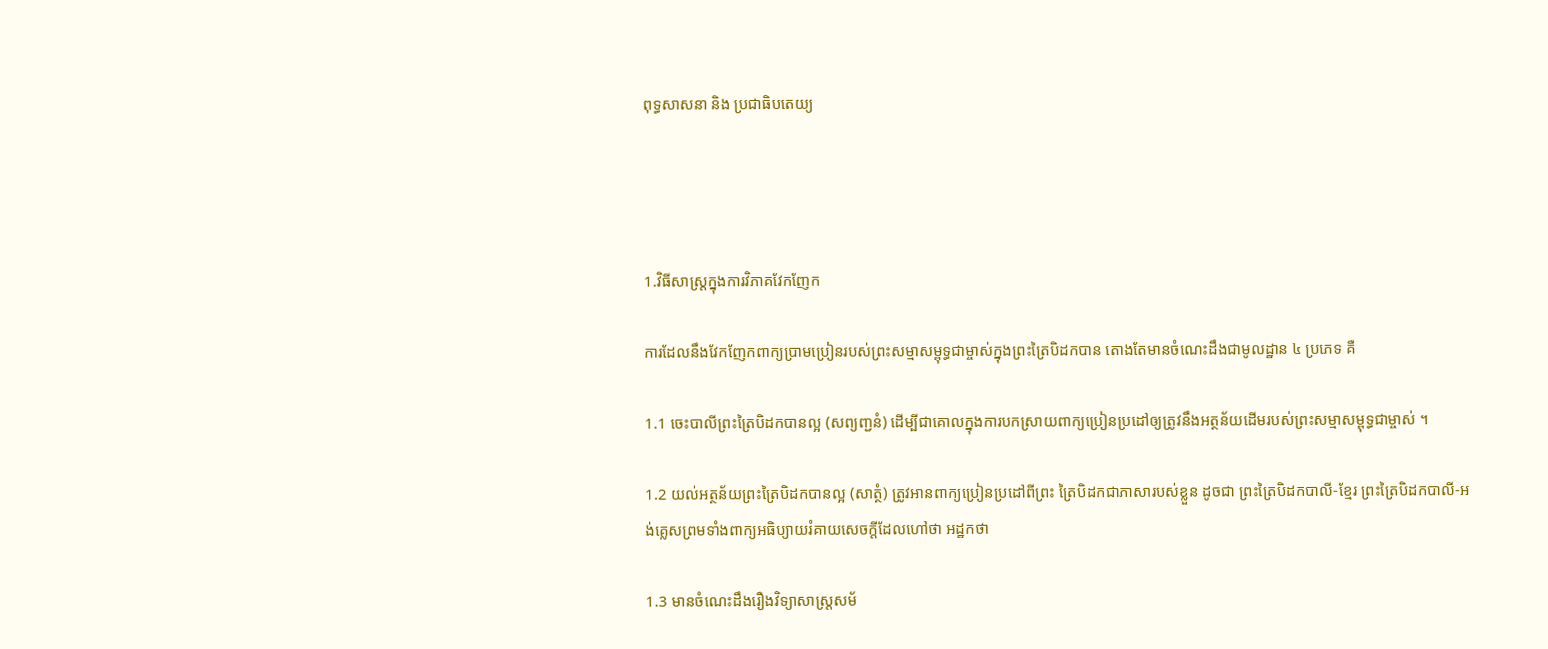ពុទ្ធសាសនា និង ប្រជាធិបតេយ្យ




1.វិធីសាស្រ្តក្នុងការវិភាគវែកញែក

ការដែលនឹងវែកញែកពាក្យប្រាមប្រៀនរបស់ព្រះសម្មាសម្ពុទ្ធជាម្ចាស់ក្នុងព្រះត្រៃបិដកបាន តោងតែមានចំណេះដឹងជាមូលដ្ឋាន ៤ ប្រភេទ គឺ

1.1 ចេះបាលីព្រះត្រៃបិដកបានល្អ (សព្យញ្ជនំ) ដើម្បីជាគោលក្នុងការបកស្រាយពាក្យប្រៀនប្រដៅឲ្យត្រូវនឹងអត្ថន័យដើមរបស់ព្រះសម្មាសម្ពុទ្ធជាម្ចាស់ ។

1.2 យល់អត្ថន័យព្រះត្រៃបិដកបានល្អ (សាត្ថំ) ត្រូវអានពាក្យប្រៀនប្រដៅពីព្រះ ត្រៃបិដកជាភាសារបស់ខ្លួន ដូចជា ព្រះត្រៃបិដកបាលី-ខ្មែរ ព្រះត្រៃបិដកបាលី-អង់គ្លេសព្រមទាំងពាក្យអធិប្យាយរំគាយសេចក្តីដែលហៅថា អដ្ឋកថា

1.3 មានចំណេះដឹងរឿងវិទ្យាសាស្ត្រសម័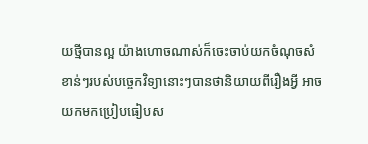យថ្មីបានល្អ យ៉ាងហោចណាស់ក៏ចេះចាប់យកចំណុចសំខាន់ៗរបស់បច្ចេកវិទ្យានោះៗបានថានិយាយពីរឿងអ្វី អាចយកមកប្រៀបធៀបស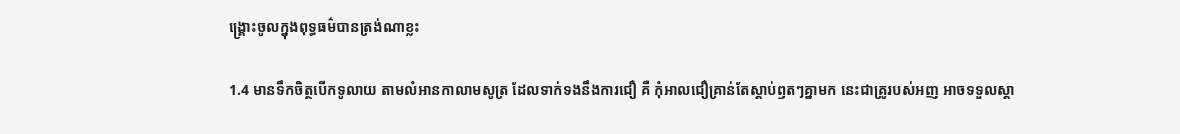ង្រ្គោះចូលក្នុងពុទ្ធធម៌បានត្រង់ណាខ្លះ

1.4 មានទឹកចិត្ថបើកទូលាយ តាមលំអានកាលាមសូត្រ ដែលទាក់ទងនឹងការជឿ គឺ កុំអាលជឿគ្រាន់តែស្តាប់ឭតៗគ្នាមក នេះជាគ្រូរបស់អញ អាចទទួលស្តា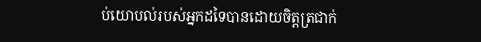ប់យោបល់របស់អ្នកដទៃបានដោយចិត្តត្រជាក់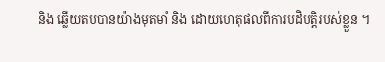និង ឆ្លើយតបបានយ៉ាងមុតមាំ និង ដោយហេតុផលពីការបដិបត្តិរបស់ខ្លួន ។